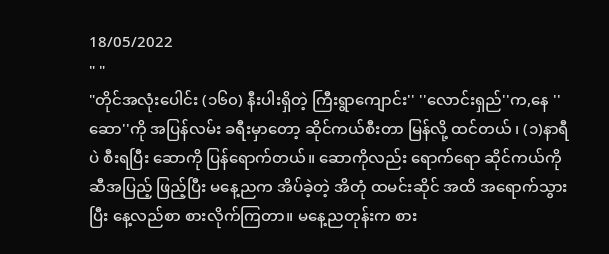18/05/2022
" "
"တိုင်အလုံးပေါင်း (၁၆၀) နီးပါးရှိတဲ့ ကြီးရွာကျောင်း'' ''လောင်းရှည်''က,နေ ''ဆော''ကို အပြန်လမ်း ခရီးမှာတော့ ဆိုင်ကယ်စီးတာ မြန်လို့ ထင်တယ် ၊ (၁)နာရီပဲ စီးရပြီး ဆောကို ပြန်ရောက်တယ်။ ဆောကိုလည်း ရောက်ရော ဆိုင်ကယ်ကို ဆီအပြည့် ဖြည့်ပြီး မနေ့ညက အိပ်ခဲ့တဲ့ အိတုံ ထမင်းဆိုင် အထိ အရောက်သွားပြီး နေ့လည်စာ စားလိုက်ကြတာ။ မနေ့ညတုန်းက စား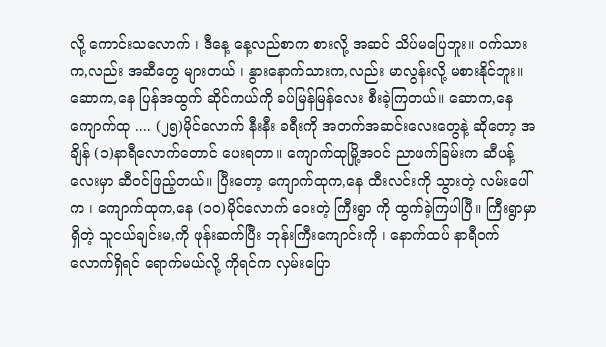လို့ ကောင်းသလောက် ၊ ဒီနေ့ နေ့လည်စာက စားလို့ အဆင် သိပ်မပြေဘူး။ ၀က်သားက,လည်း အဆီတွေ များတယ် ၊ နွားနောက်သားက,လည်း မာလွန်းလို့ မစားနိုင်ဘူး။ ဆောက,နေ ပြန်အထွက် ဆိုင်ကယ်ကို ခပ်မြန်မြန်လေး စီးခဲ့ကြတယ်။ ဆောက,နေ ကျောက်ထု .... (၂၅)မိုင်လောက် နီးနီး ခရီးကို အတက်အဆင်းလေးတွေနဲ့ ဆိုတော့ အချိန် (၁)နာရီလောက်တောင် ပေးရတာ။ ကျောက်ထုမြို့အ၀င် ညာဖက်ခြမ်းက ဆီပန့်လေးမှာ ဆီ၀င်ဖြည့်တယ်။ ပြီးတော့ ကျောက်ထုက,နေ ထီးလင်းကို သွားတဲ့ လမ်းပေါ်က ၊ ကျောက်ထုက,နေ (၁၀)မိုင်လောက် ဝေးတဲ့ ကြီးရွာ ကို ထွက်ခဲ့ကြပါပြီ။ ကြီးရွာမှာ ရှိတဲ့ သူငယ်ချင်းမ,ကို ဖုန်းဆက်ပြီး ဘုန်းကြီးကျောင်းကို ၊ နောက်ထပ် နာရီ၀က်လောက်ရှိရင် ရောက်မယ်လို့ ကိုရင်က လှမ်းပြော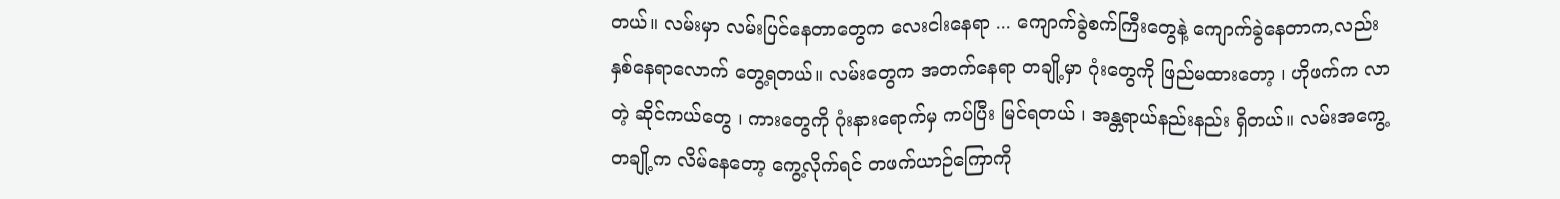တယ်။ လမ်းမှာ လမ်းပြင်နေတာတွေက လေးငါးနေရာ ... ကျောက်ခွဲစက်ကြီးတွေနဲ့ ကျောက်ခွဲနေတာက,လည်း နှစ်နေရာလောက် တွေ့ရတယ်။ လမ်းတွေက အတက်နေရာ တချို့မှာ ဂုံးတွေကို ဖြည်မထားတော့ ၊ ဟိုဖက်က လာတဲ့ ဆိုင်ကယ်တွေ ၊ ကားတွေကို ဂုံးနားရောက်မှ ကပ်ပြီး မြင်ရတယ် ၊ အန္တရာယ်နည်းနည်း ရှိတယ်။ လမ်းအကွေ့တချို့က လိမ်နေတော့ ကွေ့လိုက်ရင် တဖက်ယာဉ်ကြောကို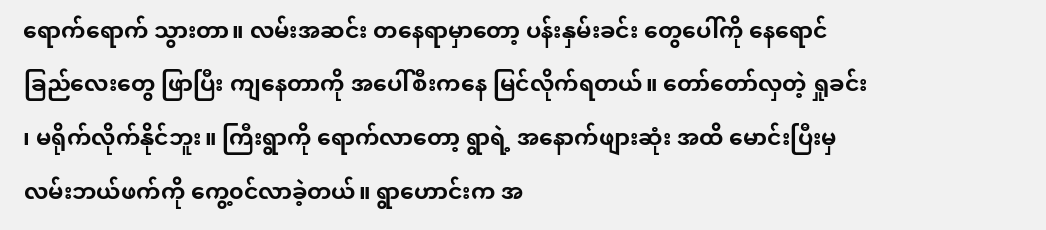ရောက်ရောက် သွားတာ။ လမ်းအဆင်း တနေရာမှာတော့ ပန်းနှမ်းခင်း တွေပေါ်ကို နေရောင်ခြည်လေးတွေ ဖြာပြီး ကျနေတာကို အပေါ်စီးကနေ မြင်လိုက်ရတယ်။ တော်တော်လှတဲ့ ရှုခင်း ၊ မရိုက်လိုက်နိုင်ဘူး။ ကြီးရွာကို ရောက်လာတော့ ရွာရဲ့ အနောက်ဖျားဆုံး အထိ မောင်းပြီးမှ လမ်းဘယ်ဖက်ကို ကွေ့၀င်လာခဲ့တယ်။ ရွာဟောင်းက အ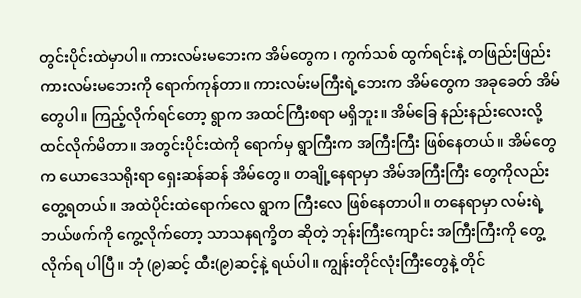တွင်းပိုင်းထဲမှာပါ။ ကားလမ်းမဘေးက အိမ်တွေက ၊ ကွက်သစ် ထွက်ရင်းနဲ့ တဖြည်းဖြည်း ကားလမ်းမဘေးကို ရောက်ကုန်တာ။ ကားလမ်းမကြီးရဲ့ဘေးက အိမ်တွေက အခုခေတ် အိမ်တွေပါ။ ကြည့်လိုက်ရင်တော့ ရွာက အထင်ကြီးစရာ မရှိဘူး။ အိမ်ခြေ နည်းနည်းလေးလို့ ထင်လိုက်မိတာ။ အတွင်းပိုင်းထဲကို ရောက်မှ ရွာကြီးက အကြီးကြီး ဖြစ်နေတယ်။ အိမ်တွေက ယောဒေသရိုးရာ ရှေးဆန်ဆန် အိမ်တွေ။ တချို့နေရာမှာ အိမ်အကြီးကြီး တွေကိုလည်း တွေ့ရတယ်။ အထဲပိုင်းထဲရောက်လေ ရွာက ကြီးလေ ဖြစ်နေတာပါ။ တနေရာမှာ လမ်းရဲ့ ဘယ်ဖက်ကို ကွေ့လိုက်တော့ သာသနရက္ခိတ ဆိုတဲ့ ဘုန်းကြီးကျောင်း အကြီးကြီးကို တွေ့လိုက်ရ ပါပြီ။ ဘုံ (၉)ဆင့် ထီး(၉)ဆင့်နဲ့ ရယ်ပါ။ ကျွန်းတိုင်လုံးကြီးတွေနဲ့ တိုင်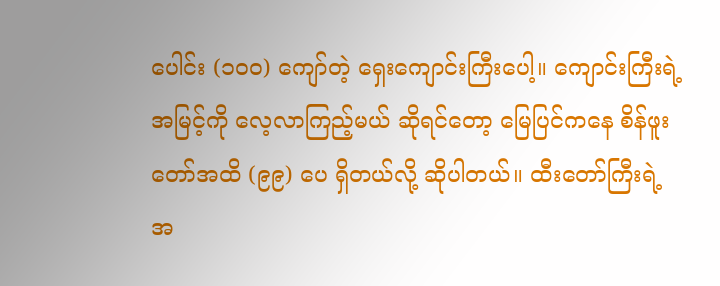ပေါင်း (၁၀၀) ကျော်တဲ့ ရှေးကျောင်းကြီးပေါ့။ ကျောင်းကြီးရဲ့ အမြင့်ကို လေ့လာကြည့်မယ် ဆိုရင်တော့ မြေပြင်ကနေ စိန်ဖူးတော်အထိ (၉၉) ပေ ရှိတယ်လို့ ဆိုပါတယ်။ ထီးတော်ကြီးရဲ့ အ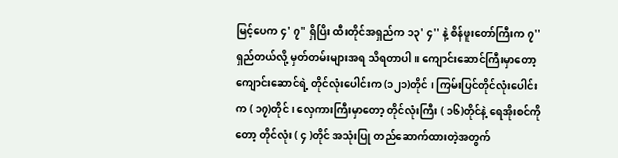မြင့်ပေက ၄' ၇" ရှိပြိး ထီးတိုင်အရှည်က ၁၃' ၄'' နဲ့ စိန်ဖူးတော်ကြီးက ၇'' ရှည်တယ်လို့ မှတ်တမ်းများအရ သိရတာပါ။ ကျောင်းဆောင်ကြီးမှာတော့ ကျောင်းဆောင်ရဲ့ တိုင်လုံးပေါင်းက (၁၂၁)တိုင် ၊ ကြမ်းပြင်တိုင်လုံးပေါင်းက ( ၁၇)တိုင် ၊ လှေကားကြီးမှာတော့ တိုင်လုံးကြီး ( ၁၆)တိုင်နဲ့ ရေအိုးစင်ကိုတော့ တိုင်လုံး ( ၄ )တိုင် အသုံးပြု တည်ဆောက်ထားတဲ့အတွက်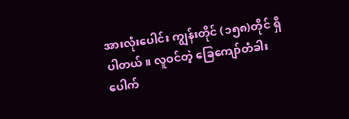အားလုံးပေါင်း ကျွန်းတိုင် (၁၅၈)တိုင် ရှိပါတယ်။ လူဝင်တဲ့ ခြေကျော်တံခါးပေါက်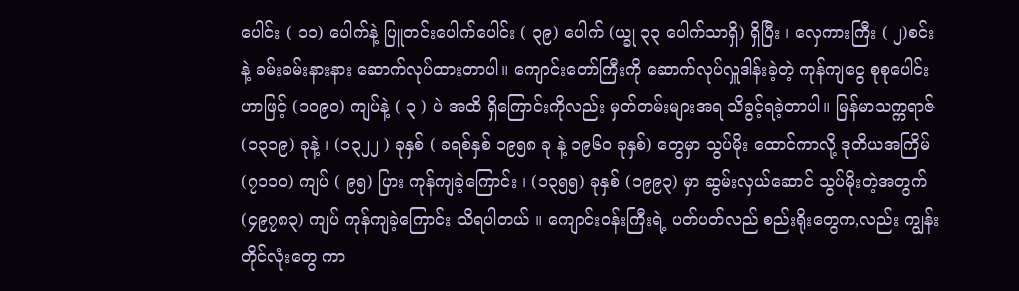ပေါင်း ( ၁၁) ပေါက်နဲ့ ပြူတင်းပေါက်ပေါင်း ( ၃၉) ပေါက် (ယ္ခု ၃၃ ပေါက်သာရှိ) ရှိပြီး ၊ လှေကားကြီး ( ၂)စင်းနဲ့ ခမ်းခမ်းနားနား ဆောက်လုပ်ထားတာပါ။ ကျောင်းတော်ကြီးကို ဆောက်လုပ်လှူဒါန်းခဲ့တဲ့ ကုန်ကျငွေ စုစုပေါင်းဟာဖြင့် (၁၀၉၀) ကျပ်နဲ့ ( ၃ ) ပဲ အထိ ရှိကြောင်းကိုလည်း မှတ်တမ်းများအရ သိခွင့်ရခဲ့တာပါ။ မြန်မာသက္ကရာဇ် (၁၃၁၉) ခုနဲ့ ၊ (၁၃၂၂ ) ခုနှစ် ( ခရစ်နှစ် ၁၉၅၈ ခု နဲ့ ၁၉၆၀ ခုနှစ်) တွေမှာ သွပ်မိုး ထောင်ကာလို့ ဒုတိယအကြိမ် (၇၁၁၀) ကျပ် ( ၉၅) ပြား ကုန်ကျခဲ့ကြောင်း ၊ (၁၃၅၅) ခုနှစ် (၁၉၉၃) မှာ ဆွမ်းလှယ်ဆောင် သွပ်မိုးတဲ့အတွက် (၄၉၇၈၃) ကျပ် ကုန်ကျခဲ့ကြောင်း သိရပါတယ် ။ ကျောင်းဝန်းကြီးရဲ့ ပတ်ပတ်လည် စည်းရိုးတွေက,လည်း ကျွန်းတိုင်လုံးတွေ ကာ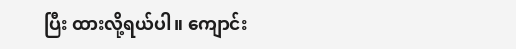ပြီး ထားလို့ရယ်ပါ။ ကျောင်း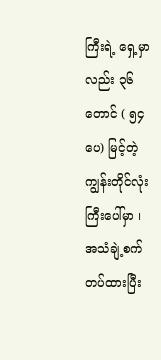ကြီးရဲ့ ရှေ့မှာလည်း ၃၆ တောင် ( ၅၄ ပေ) မြင့်တဲ့ ကျွန်းတိုင်လုံးကြီးပေါ်မှာ ၊ အသံချဲ့စက် တပ်ထားပြီး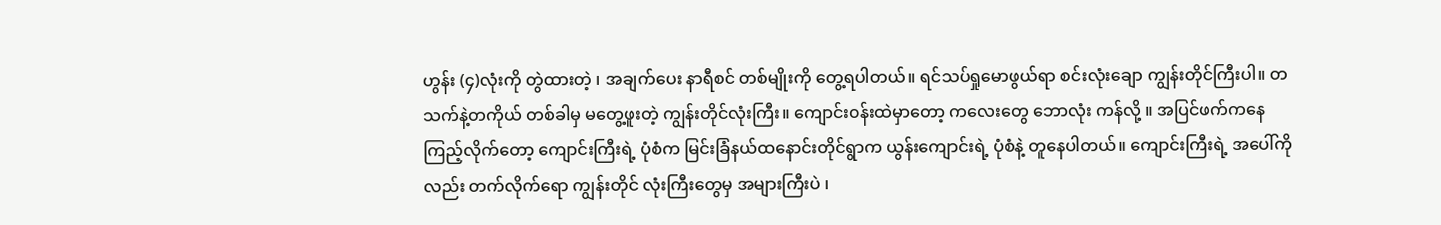ဟွန်း (၄)လုံးကို တွဲထားတဲ့ ၊ အချက်ပေး နာရီစင် တစ်မျိုးကို တွေ့ရပါတယ်။ ရင်သပ်ရှုမောဖွယ်ရာ စင်းလုံးချော ကျွန်းတိုင်ကြီးပါ။ တသက်နဲ့တကိုယ် တစ်ခါမှ မတွေ့ဖူးတဲ့ ကျွန်းတိုင်လုံးကြီး။ ကျောင်း၀န်းထဲမှာတော့ ကလေးတွေ ဘောလုံး ကန်လို့ ။ အပြင်ဖက်ကနေ ကြည့်လိုက်တော့ ကျောင်းကြီးရဲ့ ပုံစံက မြင်းခြံနယ်ထနောင်းတိုင်ရွာက ယွန်းကျောင်းရဲ့ ပုံစံနဲ့ တူနေပါတယ်။ ကျောင်းကြီးရဲ့ အပေါ်ကိုလည်း တက်လိုက်ရော ကျွန်းတိုင် လုံးကြီးတွေမှ အများကြီးပဲ ၊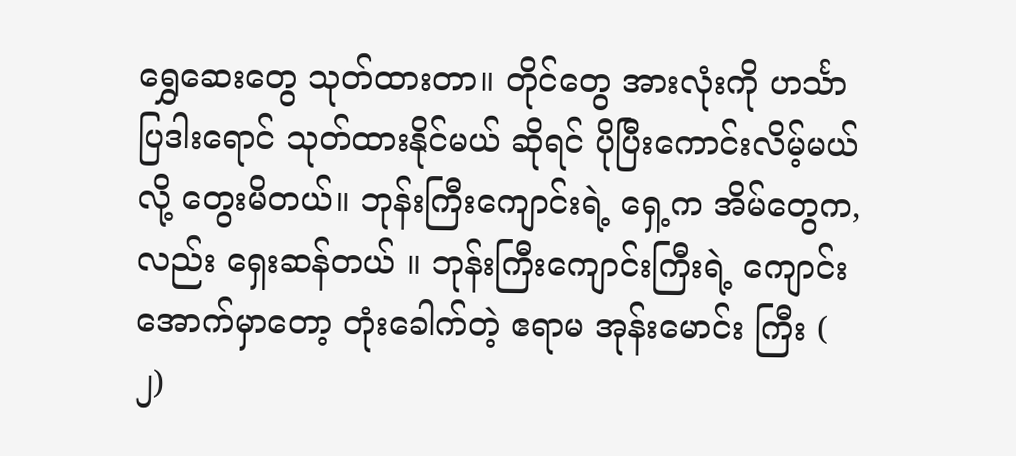ရွှေဆေးတွေ သုတ်ထားတာ။ တိုင်တွေ အားလုံးကို ဟင်္သာပြဒါးရောင် သုတ်ထားနိုင်မယ် ဆိုရင် ပိုပြီးကောင်းလိမ့်မယ်လို့ တွေးမိတယ်။ ဘုန်းကြီးကျောင်းရဲ့ ရှေ့က အိမ်တွေက,လည်း ရှေးဆန်တယ် ။ ဘုန်းကြီးကျောင်းကြီးရဲ့ ကျောင်းအောက်မှာတော့ တုံးခေါက်တဲ့ ဧရာမ အုန်းမောင်း ကြီး ( ၂)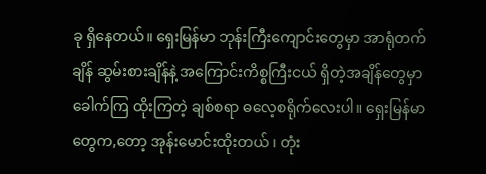ခု ရှိနေတယ်။ ရှေးမြန်မာ ဘုန်းကြီးကျောင်းတွေမှာ အာရုံတက်ချိန် ဆွမ်းစားချိန်နဲ့ အကြောင်းကိစ္စကြီးငယ် ရှိတဲ့အချိန်တွေမှာ ခေါက်ကြ ထိုးကြတဲ့ ချစ်စရာ ဓလေ့စရိုက်လေးပါ။ ရှေးမြန်မာတွေက,တော့ အုန်းမောင်းထိုးတယ် ၊ တုံး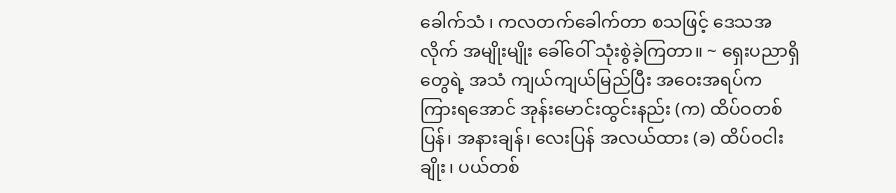ခေါက်သံ ၊ ကလတက်ခေါက်တာ စသဖြင့် ဒေသအလိုက် အမျိုးမျိုး ခေါ်ဝေါ် သုံးစွဲခဲ့ကြတာ။ ~ ရှေးပညာရှိတွေရဲ့ အသံ ကျယ်ကျယ်မြည်ပြီး အဝေးအရပ်က ကြားရအောင် အုန်းမောင်းထွင်းနည်း (က) ထိပ်ဝတစ်ပြန်၊ အနားချန်၊ လေးပြန် အလယ်ထား (ခ) ထိပ်ဝငါးချိုး၊ ပယ်တစ်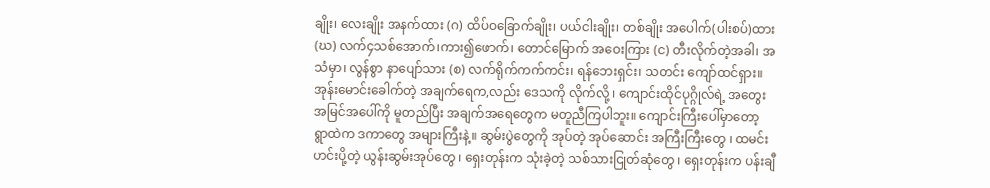ချိုး၊ လေးချိုး အနက်ထား (ဂ) ထိပ်ဝခြောက်ချိုး၊ ပယ်ငါးချိုး၊ တစ်ချိုး အပေါက်(ပါးစပ်)ထား (ဃ) လက်၄သစ်အောက်၊ကား၍ဖောက်၊ တောင်မြောက် အဝေးကြား (င) တီးလိုက်တဲ့အခါ၊ အသံမှာ၊ လွန်စွာ နာပျော်သား (စ) လက်ရိုက်ကက်ကင်း၊ ရန်ဘေးရှင်း၊ သတင်း ကျော်ထင်ရှား။ အုန်းမောင်းခေါက်တဲ့ အချက်ရေက,လည်း ဒေသကို လိုက်လို့ ၊ ကျောင်းထိုင်ပုဂ္ဂိုလ်ရဲ့ အတွေးအမြင်အပေါ်ကို မူတည်ပြီး အချက်အရေတွေက မတူညီကြပါဘူး။ ကျောင်းကြီးပေါ်မှာတော့ ရွာထဲက ဒကာတွေ အများကြီးနဲ့။ ဆွမ်းပွဲတွေကို အုပ်တဲ့ အုပ်ဆောင်း အကြီးကြီးတွေ ၊ ထမင်းဟင်းပို့တဲ့ ယွန်းဆွမ်းအုပ်တွေ ၊ ရှေးတုန်းက သုံးခဲ့တဲ့ သစ်သားငြုတ်ဆုံတွေ ၊ ရှေးတုန်းက ပန်းချီ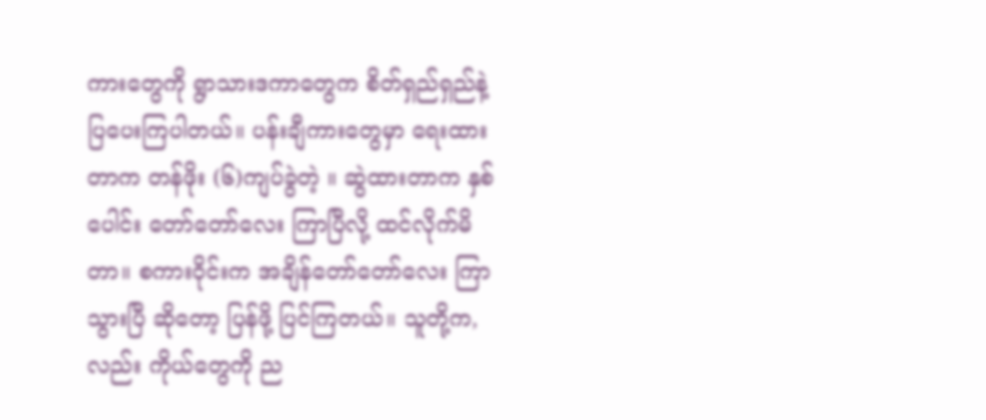ကားတွေကို ရွာသားဒကာတွေက စိတ်ရှည်ရှည်နဲ့ ပြပေးကြပါတယ်။ ပန်းချီကားတွေမှာ ရေးထားတာက တန်ဖိုး (၆)ကျပ်ခွဲတဲ့ ။ ဆွဲထားတာက နှစ်ပေါင်း တော်တော်လေး ကြာပြီလို့ ထင်လိုက်မိတာ။ စကားဝိုင်းက အချိန်တော်တော်လေး ကြာသွားပြီ ဆိုတော့ ပြန်ဖို့ ပြင်ကြတယ်။ သူတို့က,လည်း ကိုယ်တွေကို ည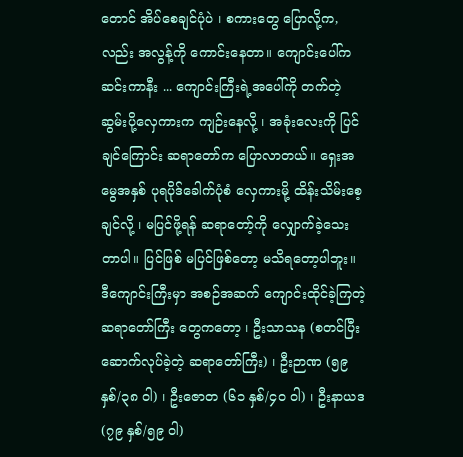တောင် အိပ်စေချင်ပုံပဲ ၊ စကားတွေ ပြောလို့က,လည်း အလွန့်ကို ကောင်းနေတာ။ ကျောင်းပေါ်က ဆင်းကာနီး ... ကျောင်းကြီးရဲ့အပေါ်ကို တက်တဲ့ ဆွမ်းပို့လှေကားက ကျဉ်းနေလို့ ၊ အခုံးလေးကို ပြင်ချင်ကြောင်း ဆရာတော်က ပြောလာတယ်။ ရှေးအမွေအနှစ် ပုရပိုဒ်ခေါက်ပုံစံ လှေကားမို့ ထိန်းသိမ်းစေ့ချင်လို့ ၊ မပြင်ဖို့ရန် ဆရာတော့်ကို လျှောက်ခဲ့သေးတာပါ။ ပြင်ဖြစ် မပြင်ဖြစ်တော့ မသိရတော့ပါဘူး။ ဒီကျောင်းကြီးမှာ အစဉ်အဆက် ကျောင်းထိုင်ခဲ့ကြတဲ့ ဆရာတော်ကြီး တွေကတော့ ၊ ဦးသာသန (စတင်ပြီး ဆောက်လုပ်ခဲ့တဲ့ ဆရာတော်ကြီး) ၊ ဦးဉာဏ (၅၉ နှစ်/၃၈ ဝါ) ၊ ဦးဇောတ (၆၁ နှစ်/၄၀ ဝါ) ၊ ဦးနာယဒ (၇၉ နှစ်/၅၉ ဝါ)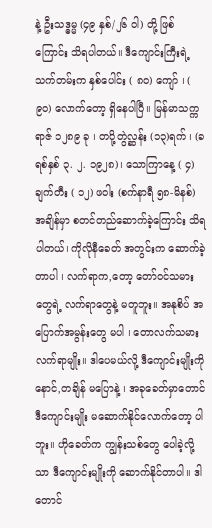နဲ့ ဦးသဒ္ဓမ္မ (၄၉ နှစ်/၂၆ ဝါ) တို့ ဖြစ်ကြောင်း သိရပါတယ်။ ဒီကျောင်းကြီးရဲ့ သက်တမ်းက နှစ်ပေါင်း ( ၈၀) ကျော် ၊ ( ၉၀) လောက်တော့ ရှိနေပါပြီ။ မြန်မာသက္ကရာဇ် ၁၂၈၉ ခု ၊ တပို့တွဲလ္ဆန်း (၁၃)ရက် ၊ (ခရစ်နှစ် ၃. ၂. ၁၉၂၈)၊ သောကြာနေ့ ( ၄) ချက်တီး ( ၁၂) ဖဝါး (စက်နာရီ ၅၈-မိနစ်) အချိန်မှာ စတင်တည်ဆောက်ခဲ့ကြောင်း သိရပါတယ်၊ ကိုလိုနီခေတ် အတွင်းက ဆောက်ခဲ့တာပါ ၊ လက်ရာက,တော့ တော်ဝင်သမားတွေရဲ့ လက်ရာတွေနဲ့ မတူဘူး။ အနုစိပ် အပြောက်အမွန်းတွေ မပါ ၊ တောလက်သမား လက်ရာမျိုး။ ဒါပေမယ်လို့ ဒီကျောင်းမျိုးကို နောင်,တချိန် မပြောနဲ့ ၊ အခုခေတ်မှာတောင် ဒီကျောင်းမျိုး မဆောက်နိုင်လောက်တော့ ပါဘူး။ ဟိုခေတ်က ကျွန်းသစ်တွေ ပေါခဲ့လို့သာ ဒီကျောင်းမျိုးကို ဆောက်နိုင်တာပါ။ ဒါတောင်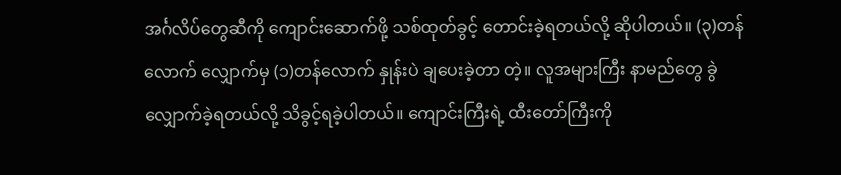အင်္ဂလိပ်တွေဆီကို ကျောင်းဆောက်ဖို့ သစ်ထုတ်ခွင့် တောင်းခဲ့ရတယ်လို့ ဆိုပါတယ်။ (၃)တန်လောက် လျှောက်မှ (၁)တန်လောက် နှုန်းပဲ ချပေးခဲ့တာ တဲ့။ လူအများကြီး နာမည်တွေ ခွဲလျှောက်ခဲ့ရတယ်လို့ သိခွင့်ရခဲ့ပါတယ်။ ကျောင်းကြီးရဲ့ ထီးတော်ကြီးကို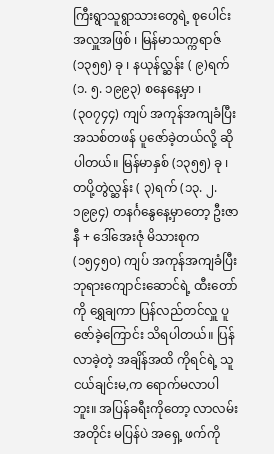ကြီးရွာသူရွာသားတွေရဲ့ စုပေါင်းအလှူအဖြစ် ၊ မြန်မာသက္ကရာဇ် (၁၃၅၅) ခု ၊ နယုန်လ္ဆန်း ( ၉)ရက် (၁. ၅. ၁၉၉၃) စနေနေ့မှာ ၊ (၃၀၇၄၄) ကျပ် အကုန်အကျခံပြီး အသစ်တဖန် ပူဇော်ခဲ့တယ်လို့ ဆိုပါတယ်။ မြန်မာနှစ် (၁၃၅၅) ခု ၊ တပို့တွဲလ္ဆန်း ( ၃)ရက် (၁၃. ၂. ၁၉၉၄) တနင်္ဂနွေနေ့မှာတော့ ဦးဇာနီ + ဒေါ်အေးဇုံ မိသားစုက (၁၅၄၅၀) ကျပ် အကုန်အကျခံပြီး ဘုရားကျောင်းဆောင်ရဲ့ ထီးတော်ကို ရွှေချကာ ပြန်လည်တင်လှူ ပူဇော်ခဲ့ကြောင်း သိရပါတယ်။ ပြန်လာခဲ့တဲ့ အချိန်အထိ ကိုရင်ရဲ့ သူငယ်ချင်းမ,က ရောက်မလာပါဘူး။ အပြန်ခရီးကိုတော့ လာလမ်းအတိုင်း မပြန်ပဲ အရှေ့ ဖက်ကို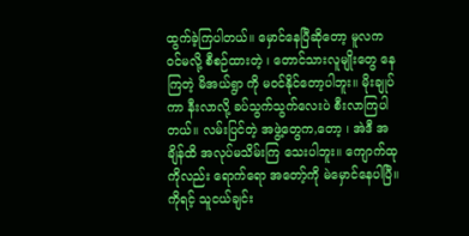ထွက်ခဲ့ကြပါတယ်။ မှောင်နေပြီဆိုတော့ မူလက ၀င်မလို့ စီစဉ်ထားတဲ့ ၊ တောင်သားလူမျိုးတွေ နေကြတဲ့ မိအယ်ရွာ ကို မ၀င်နိုင်တော့ပါဘူး။ မိုးချုပ်ကာ နီးလာလို့ ခပ်သွက်သွက်လေးပဲ စီးလာကြပါတယ်။ လမ်းပြင်တဲ့ အဖွဲ့တွေက,တော့ ၊ အဲဒီ အချိန်ထိ အလုပ်မသိမ်းကြ သေးပါဘူး။ ကျောက်ထုကိုလည်း ရောက်ရော အတော့်ကို မဲမှောင်နေပါပြီ။ ကိုရင့် သူငယ်ချင်း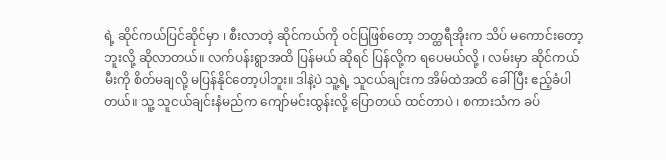ရဲ့ ဆိုင်ကယ်ပြင်ဆိုင်မှာ ၊ စီးလာတဲ့ ဆိုင်ကယ်ကို ၀င်ပြဖြစ်တော့ ဘတ္ထရီအိုးက သိပ် မကောင်းတော့ဘူးလို့ ဆိုလာတယ်။ လက်ပန်းရွာအထိ ပြန်မယ် ဆိုရင် ပြန်လို့က ရပေမယ်လို့ ၊ လမ်းမှာ ဆိုင်ကယ်မီးကို စိတ်မချလို့ မပြန်နိုင်တော့ပါဘူး။ ဒါနဲ့ပဲ သူ့ရဲ့ သူငယ်ချင်းက အိမ်ထဲအထိ ခေါ်ပြီး ဧည့်ခံပါတယ်။ သူ့ သူငယ်ချင်းနံမည်က ကျော်မင်းထွန်းလို့ ပြောတယ် ထင်တာပဲ ၊ စကားသံက ခပ်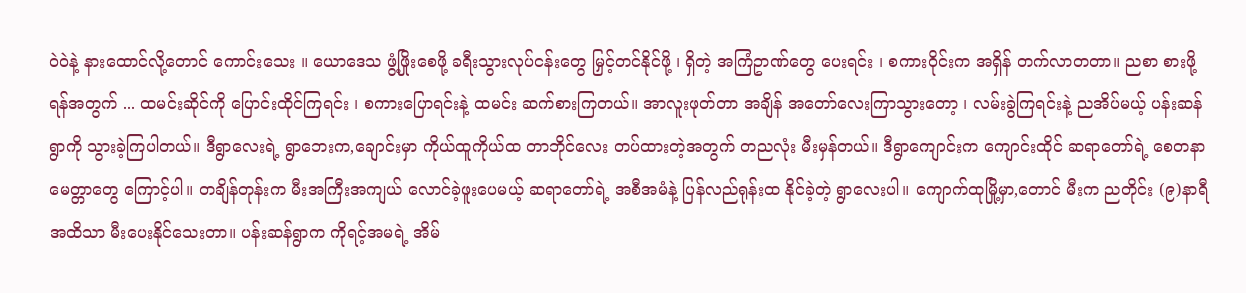ဝဲဝဲနဲ့ နားထောင်လို့တောင် ကောင်းသေး ။ ယောဒေသ ဖွံ့ဖြိုးစေဖို့ ခရီးသွားလုပ်ငန်းတွေ မြှင့်တင်နိုင်ဖို့ ၊ ရှိတဲ့ အကြံဥာဏ်တွေ ပေးရင်း ၊ စကားဝိုင်းက အရှိန် တက်လာတတာ။ ညစာ စားဖို့ရန်အတွက် ... ထမင်းဆိုင်ကို ပြောင်းထိုင်ကြရင်း ၊ စကားပြောရင်းနဲ့ ထမင်း ဆက်စားကြတယ်။ အာလူးဖုတ်တာ အချိန် အတော်လေးကြာသွားတော့ ၊ လမ်းခွဲကြရင်းနဲ့ ညအိပ်မယ့် ပန်းဆန် ရွာကို သွားခဲ့ကြပါတယ်။ ဒီရွာလေးရဲ့ ရွာဘေးက,ချောင်းမှာ ကိုယ်ထူကိုယ်ထ တာဘိုင်လေး တပ်ထားတဲ့အတွက် တညလုံး မီးမှန်တယ်။ ဒီရွာကျောင်းက ကျောင်းထိုင် ဆရာတော်ရဲ့ စေတနာ မေတ္တာတွေ ကြောင့်ပါ။ တချိန်တုန်းက မီးအကြီးအကျယ် လောင်ခဲ့ဖူးပေမယ့် ဆရာတော်ရဲ့ အစီအမံနဲ့ ပြန်လည်ရုန်းထ နိုင်ခဲ့တဲ့ ရွာလေးပါ။ ကျောက်ထုမြို့မှာ,တောင် မီးက ညတိုင်း (၉)နာရီအထိသာ မီးပေးနိုင်သေးတာ။ ပန်းဆန်ရွာက ကိုရင့်အမရဲ့ အိမ်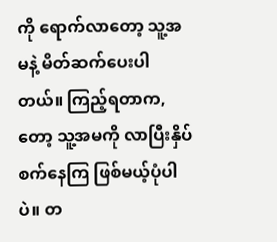ကို ရောက်လာတော့ သူ့အမနဲ့ မိတ်ဆက်ပေးပါတယ်။ ကြည့်ရတာက,တော့ သူ့အမကို လာပြီးနှိပ်စက်နေကြ ဖြစ်မယ့်ပုံပါပဲ။ တ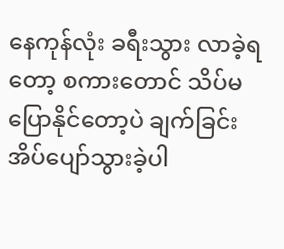နေကုန်လုံး ခရီးသွား လာခဲ့ရတော့ စကားတောင် သိပ်မပြောနိုင်တော့ပဲ ချက်ခြင်း အိပ်ပျော်သွားခဲ့ပါ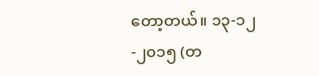တော့တယ်။ ၁၃-၁၂-၂၀၁၅ (တ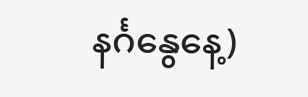နင်္ဂနွေနေ့)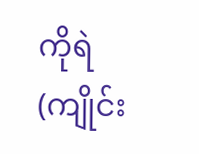ကိုရဲ (ကျိုင်း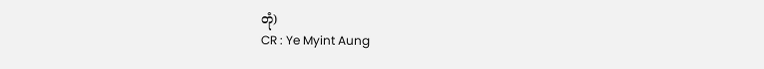တုံ)
CR : Ye Myint Aung